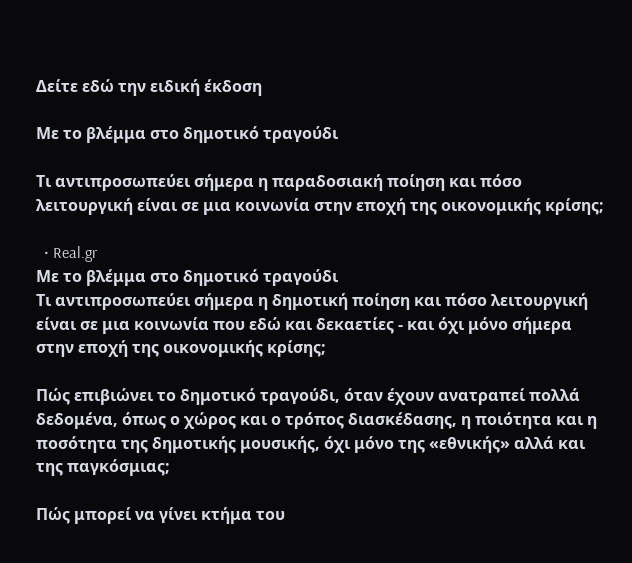Δείτε εδώ την ειδική έκδοση

Με το βλέμμα στο δημοτικό τραγούδι

Τι αντιπροσωπεύει σήμερα η παραδοσιακή ποίηση και πόσο λειτουργική είναι σε μια κοινωνία στην εποχή της οικονομικής κρίσης;

  • Real.gr
Με το βλέμμα στο δημοτικό τραγούδι
Τι αντιπροσωπεύει σήμερα η δημοτική ποίηση και πόσο λειτουργική είναι σε μια κοινωνία που εδώ και δεκαετίες - και όχι μόνο σήμερα στην εποχή της οικονομικής κρίσης;

Πώς επιβιώνει το δημοτικό τραγούδι, όταν έχουν ανατραπεί πολλά δεδομένα, όπως ο χώρος και ο τρόπος διασκέδασης, η ποιότητα και η ποσότητα της δημοτικής μουσικής, όχι μόνο της «εθνικής» αλλά και της παγκόσμιας;

Πώς μπορεί να γίνει κτήμα του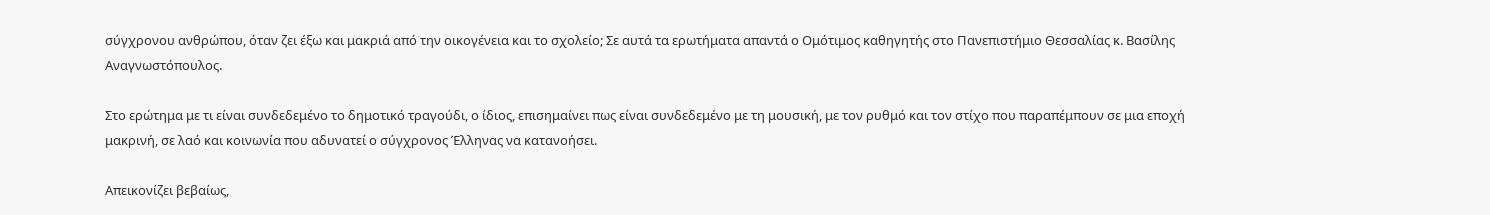σύγχρονου ανθρώπου, όταν ζει έξω και μακριά από την οικογένεια και το σχολείο; Σε αυτά τα ερωτήματα απαντά ο Ομότιμος καθηγητής στο Πανεπιστήμιο Θεσσαλίας κ. Βασίλης Αναγνωστόπουλος.

Στο ερώτημα με τι είναι συνδεδεμένο το δημοτικό τραγούδι, ο ίδιος, επισημαίνει πως είναι συνδεδεμένο με τη μουσική, με τον ρυθμό και τον στίχο που παραπέμπουν σε μια εποχή μακρινή, σε λαό και κοινωνία που αδυνατεί ο σύγχρονος Έλληνας να κατανοήσει.

Απεικονίζει βεβαίως,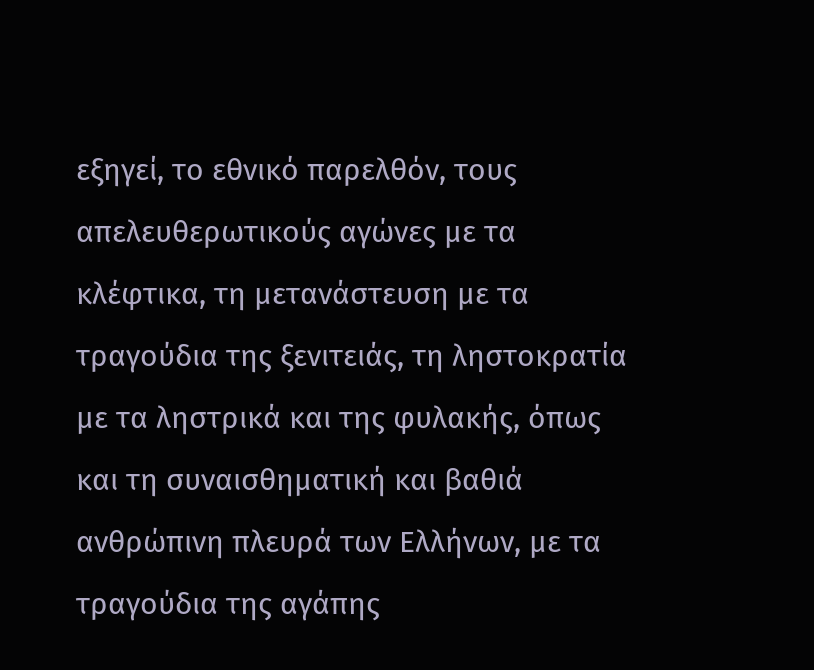εξηγεί, το εθνικό παρελθόν, τους απελευθερωτικούς αγώνες με τα κλέφτικα, τη μετανάστευση με τα τραγούδια της ξενιτειάς, τη ληστοκρατία με τα ληστρικά και της φυλακής, όπως και τη συναισθηματική και βαθιά ανθρώπινη πλευρά των Ελλήνων, με τα τραγούδια της αγάπης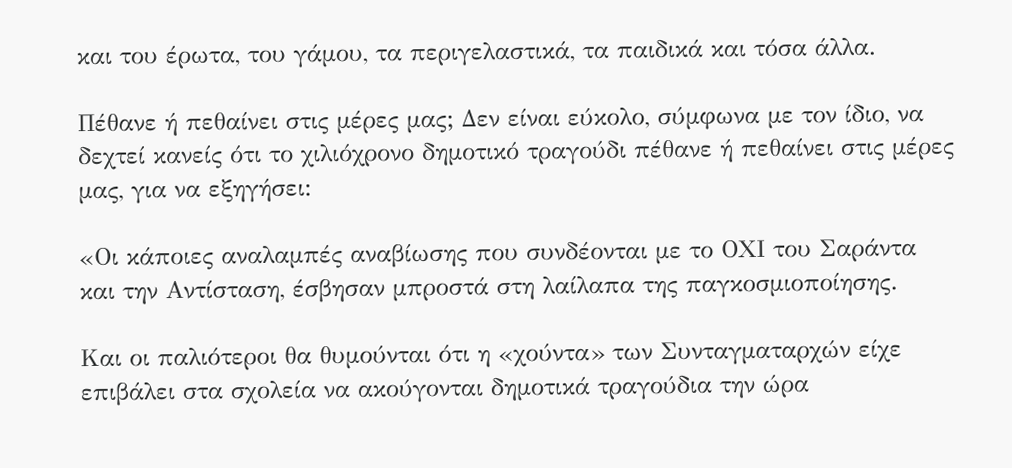και του έρωτα, του γάμου, τα περιγελαστικά, τα παιδικά και τόσα άλλα.

Πέθανε ή πεθαίνει στις μέρες μας; Δεν είναι εύκολο, σύμφωνα με τον ίδιο, να δεχτεί κανείς ότι το χιλιόχρονο δημοτικό τραγούδι πέθανε ή πεθαίνει στις μέρες μας, για να εξηγήσει:

«Οι κάποιες αναλαμπές αναβίωσης που συνδέονται με το ΟΧΙ του Σαράντα και την Αντίσταση, έσβησαν μπροστά στη λαίλαπα της παγκοσμιοποίησης.

Και οι παλιότεροι θα θυμούνται ότι η «χούντα» των Συνταγματαρχών είχε επιβάλει στα σχολεία να ακούγονται δημοτικά τραγούδια την ώρα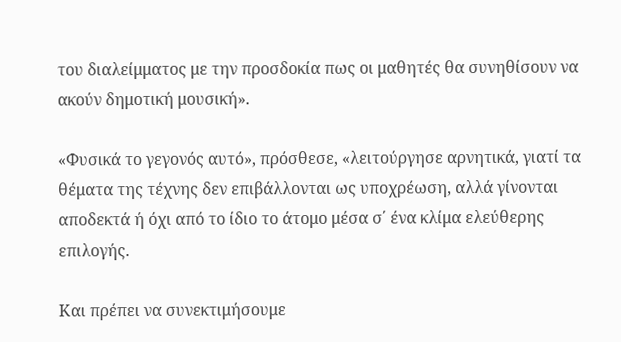του διαλείμματος με την προσδοκία πως οι μαθητές θα συνηθίσουν να ακούν δημοτική μουσική».

«Φυσικά το γεγονός αυτό», πρόσθεσε, «λειτούργησε αρνητικά, γιατί τα θέματα της τέχνης δεν επιβάλλονται ως υποχρέωση, αλλά γίνονται αποδεκτά ή όχι από το ίδιο το άτομο μέσα σ΄ ένα κλίμα ελεύθερης επιλογής.

Και πρέπει να συνεκτιμήσουμε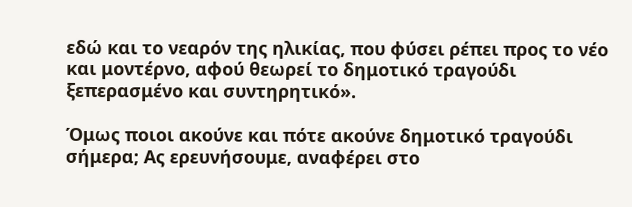εδώ και το νεαρόν της ηλικίας, που φύσει ρέπει προς το νέο και μοντέρνο, αφού θεωρεί το δημοτικό τραγούδι ξεπερασμένο και συντηρητικό».

Όμως ποιοι ακούνε και πότε ακούνε δημοτικό τραγούδι σήμερα; Ας ερευνήσουμε, αναφέρει στο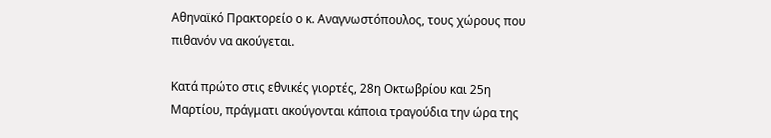Αθηναϊκό Πρακτορείο ο κ. Αναγνωστόπουλος, τους χώρους που πιθανόν να ακούγεται.

Κατά πρώτο στις εθνικές γιορτές, 28η Οκτωβρίου και 25η Μαρτίου, πράγματι ακούγονται κάποια τραγούδια την ώρα της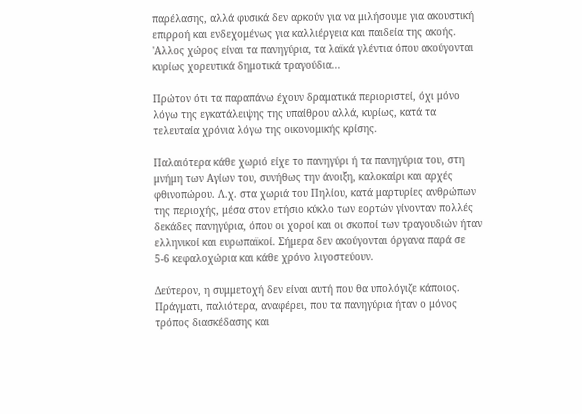παρέλασης, αλλά φυσικά δεν αρκούν για να μιλήσουμε για ακουστική επιρροή και ενδεχομένως για καλλιέργεια και παιδεία της ακοής. 'Αλλος χώρος είναι τα πανηγύρια, τα λαϊκά γλέντια όπου ακούγονται κυρίως χορευτικά δημοτικά τραγούδια...

Πρώτον ότι τα παραπάνω έχουν δραματικά περιοριστεί, όχι μόνο λόγω της εγκατάλειψης της υπαίθρου αλλά, κυρίως, κατά τα τελευταία χρόνια λόγω της οικονομικής κρίσης.

Παλαιότερα κάθε χωριό είχε το πανηγύρι ή τα πανηγύρια του, στη μνήμη των Αγίων του, συνήθως την άνοιξη, καλοκαίρι και αρχές φθινοπώρου. Λ.χ. στα χωριά του Πηλίου, κατά μαρτυρίες ανθρώπων της περιοχής, μέσα στον ετήσιο κύκλο των εορτών γίνονταν πολλές δεκάδες πανηγύρια, όπου οι χοροί και οι σκοποί των τραγουδιών ήταν ελληνικοί και ευρωπαϊκοί. Σήμερα δεν ακούγονται όργανα παρά σε 5-6 κεφαλοχώρια και κάθε χρόνο λιγοστεύουν.

Δεύτερον, η συμμετοχή δεν είναι αυτή που θα υπολόγιζε κάποιος. Πράγματι, παλιότερα, αναφέρει, που τα πανηγύρια ήταν ο μόνος τρόπος διασκέδασης και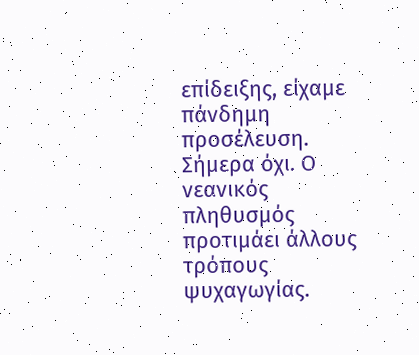επίδειξης, είχαμε πάνδημη προσέλευση. Σήμερα όχι. Ο νεανικός πληθυσμός προτιμάει άλλους τρόπους ψυχαγωγίας.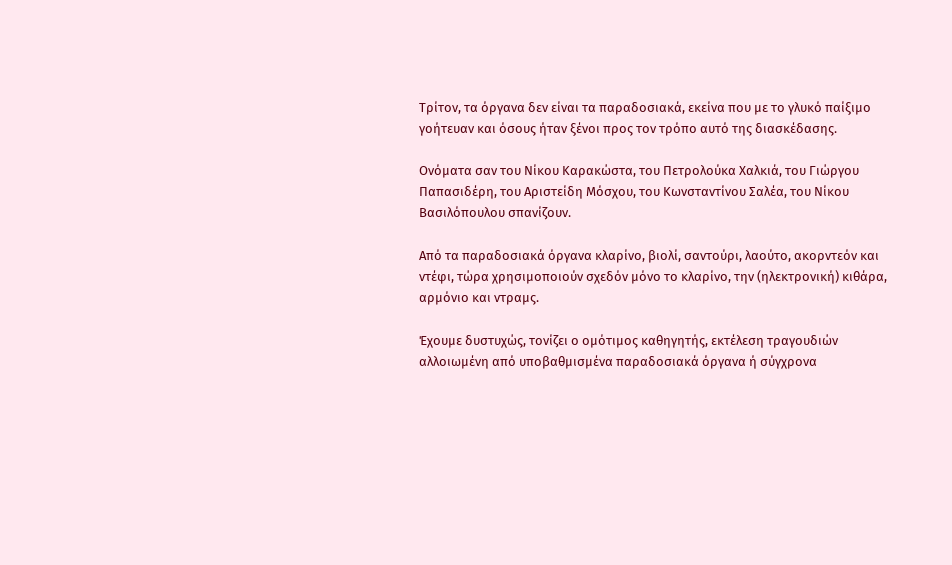Τρίτον, τα όργανα δεν είναι τα παραδοσιακά, εκείνα που με το γλυκό παίξιμο γοήτευαν και όσους ήταν ξένοι προς τον τρόπο αυτό της διασκέδασης.

Ονόματα σαν του Νίκου Καρακώστα, του Πετρολούκα Χαλκιά, του Γιώργου Παπασιδέρη, του Αριστείδη Μόσχου, του Κωνσταντίνου Σαλέα, του Νίκου Βασιλόπουλου σπανίζουν.

Από τα παραδοσιακά όργανα κλαρίνο, βιολί, σαντούρι, λαούτο, ακορντεόν και ντέφι, τώρα χρησιμοποιούν σχεδόν μόνο το κλαρίνο, την (ηλεκτρονική) κιθάρα, αρμόνιο και ντραμς.

Έχουμε δυστυχώς, τονίζει ο ομότιμος καθηγητής, εκτέλεση τραγουδιών αλλοιωμένη από υποβαθμισμένα παραδοσιακά όργανα ή σύγχρονα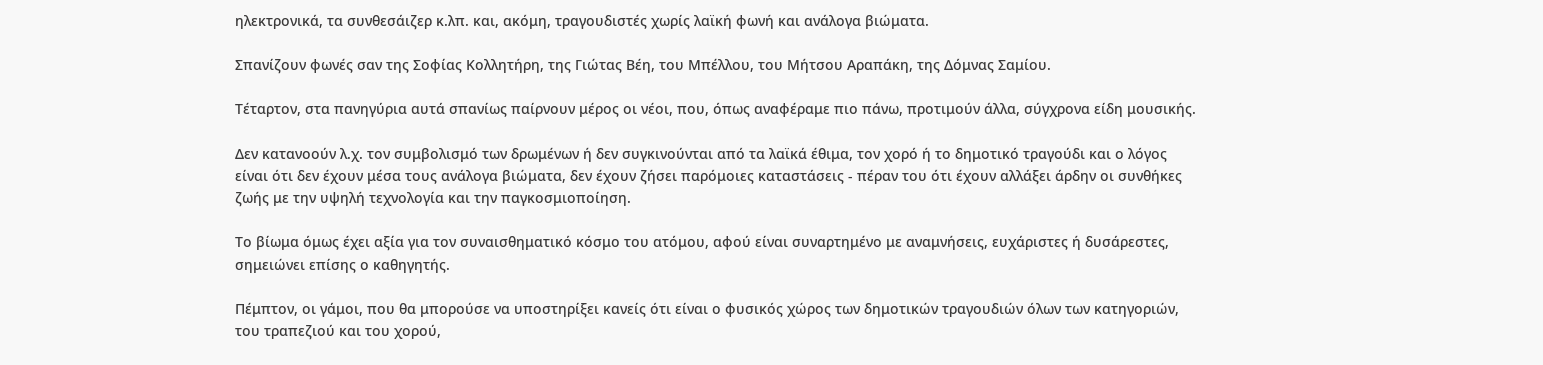ηλεκτρονικά, τα συνθεσάιζερ κ.λπ. και, ακόμη, τραγουδιστές χωρίς λαϊκή φωνή και ανάλογα βιώματα.

Σπανίζουν φωνές σαν της Σοφίας Κολλητήρη, της Γιώτας Βέη, του Μπέλλου, του Μήτσου Αραπάκη, της Δόμνας Σαμίου.

Τέταρτον, στα πανηγύρια αυτά σπανίως παίρνουν μέρος οι νέοι, που, όπως αναφέραμε πιο πάνω, προτιμούν άλλα, σύγχρονα είδη μουσικής.

Δεν κατανοούν λ.χ. τον συμβολισμό των δρωμένων ή δεν συγκινούνται από τα λαϊκά έθιμα, τον χορό ή το δημοτικό τραγούδι και ο λόγος είναι ότι δεν έχουν μέσα τους ανάλογα βιώματα, δεν έχουν ζήσει παρόμοιες καταστάσεις - πέραν του ότι έχουν αλλάξει άρδην οι συνθήκες ζωής με την υψηλή τεχνολογία και την παγκοσμιοποίηση.

Το βίωμα όμως έχει αξία για τον συναισθηματικό κόσμο του ατόμου, αφού είναι συναρτημένο με αναμνήσεις, ευχάριστες ή δυσάρεστες, σημειώνει επίσης ο καθηγητής.

Πέμπτον, οι γάμοι, που θα μπορούσε να υποστηρίξει κανείς ότι είναι ο φυσικός χώρος των δημοτικών τραγουδιών όλων των κατηγοριών, του τραπεζιού και του χορού,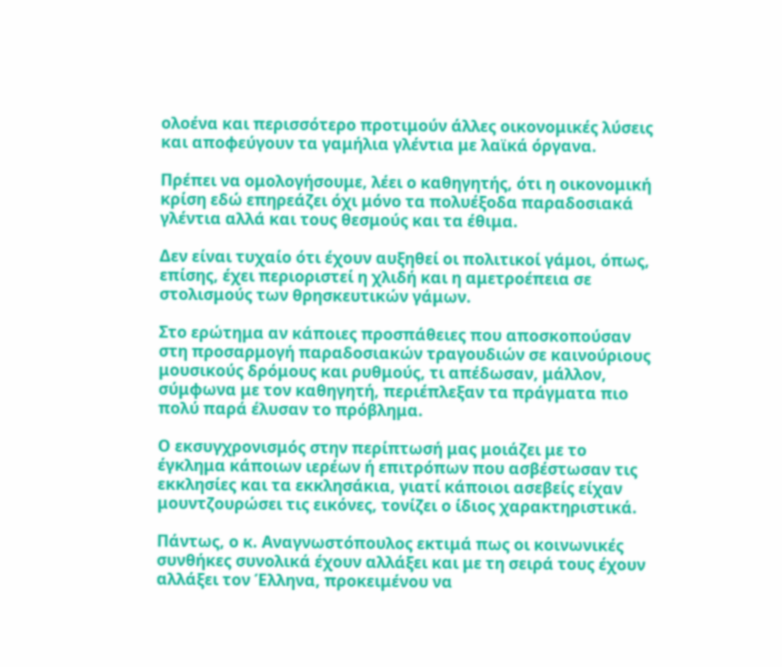ολοένα και περισσότερο προτιμούν άλλες οικονομικές λύσεις και αποφεύγουν τα γαμήλια γλέντια με λαϊκά όργανα.

Πρέπει να ομολογήσουμε, λέει ο καθηγητής, ότι η οικονομική κρίση εδώ επηρεάζει όχι μόνο τα πολυέξοδα παραδοσιακά γλέντια αλλά και τους θεσμούς και τα έθιμα.

Δεν είναι τυχαίο ότι έχουν αυξηθεί οι πολιτικοί γάμοι, όπως, επίσης, έχει περιοριστεί η χλιδή και η αμετροέπεια σε στολισμούς των θρησκευτικών γάμων.

Στο ερώτημα αν κάποιες προσπάθειες που αποσκοπούσαν στη προσαρμογή παραδοσιακών τραγουδιών σε καινούριους μουσικούς δρόμους και ρυθμούς, τι απέδωσαν, μάλλον, σύμφωνα με τον καθηγητή, περιέπλεξαν τα πράγματα πιο πολύ παρά έλυσαν το πρόβλημα.

Ο εκσυγχρονισμός στην περίπτωσή μας μοιάζει με το έγκλημα κάποιων ιερέων ή επιτρόπων που ασβέστωσαν τις εκκλησίες και τα εκκλησάκια, γιατί κάποιοι ασεβείς είχαν μουντζουρώσει τις εικόνες, τονίζει ο ίδιος χαρακτηριστικά.

Πάντως, ο κ. Αναγνωστόπουλος εκτιμά πως οι κοινωνικές συνθήκες συνολικά έχουν αλλάξει και με τη σειρά τους έχουν αλλάξει τον Έλληνα, προκειμένου να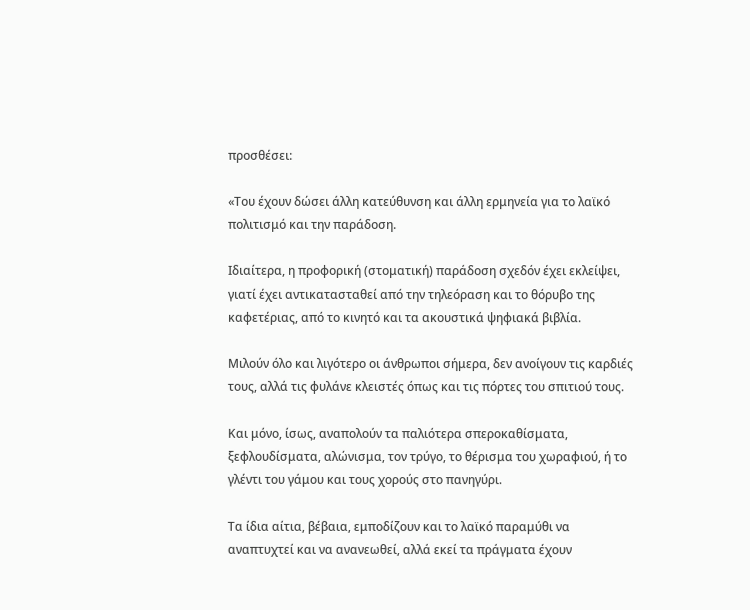προσθέσει:

«Του έχουν δώσει άλλη κατεύθυνση και άλλη ερμηνεία για το λαϊκό πολιτισμό και την παράδοση.

Ιδιαίτερα, η προφορική (στοματική) παράδοση σχεδόν έχει εκλείψει, γιατί έχει αντικατασταθεί από την τηλεόραση και το θόρυβο της καφετέριας, από το κινητό και τα ακουστικά ψηφιακά βιβλία.

Μιλούν όλο και λιγότερο οι άνθρωποι σήμερα, δεν ανοίγουν τις καρδιές τους, αλλά τις φυλάνε κλειστές όπως και τις πόρτες του σπιτιού τους.

Και μόνο, ίσως, αναπολούν τα παλιότερα σπεροκαθίσματα, ξεφλουδίσματα, αλώνισμα, τον τρύγο, το θέρισμα του χωραφιού, ή το γλέντι του γάμου και τους χορούς στο πανηγύρι.

Τα ίδια αίτια, βέβαια, εμποδίζουν και το λαϊκό παραμύθι να αναπτυχτεί και να ανανεωθεί, αλλά εκεί τα πράγματα έχουν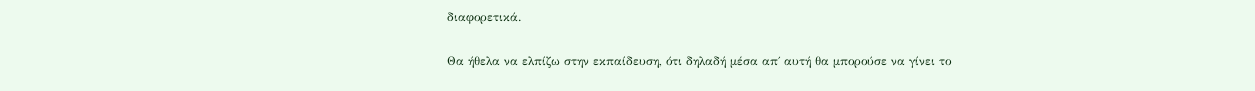διαφορετικά.

Θα ήθελα να ελπίζω στην εκπαίδευση, ότι δηλαδή μέσα απ΄ αυτή θα μπορούσε να γίνει το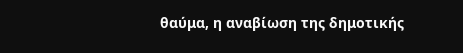θαύμα, η αναβίωση της δημοτικής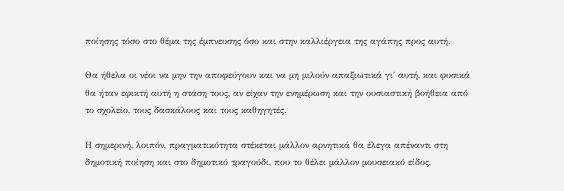ποίησης τόσο στο θέμα της έμπνευσης όσο και στην καλλιέργεια της αγάπης προς αυτή.

Θα ήθελα οι νέοι να μην την αποφεύγουν και να μη μιλούν απαξιωτικά γι΄ αυτή, και φυσικά θα ήταν εφικτή αυτή η στάση τους, αν είχαν την ενημέρωση και την ουσιαστική βοήθεια από το σχολείο, τους δασκάλους και τους καθηγητές.

Η σημερινή, λοιπόν, πραγματικότητα στέκεται μάλλον αρνητικά θα έλεγα απέναντι στη δημοτική ποίηση και στο δημοτικό τραγούδι, που το θέλει μάλλον μουσειακό είδος,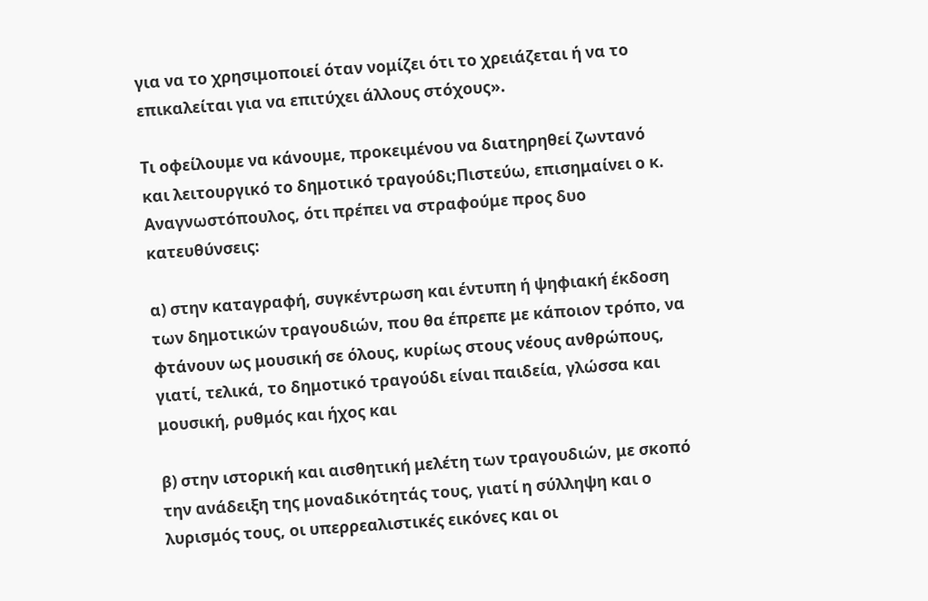για να το χρησιμοποιεί όταν νομίζει ότι το χρειάζεται ή να το επικαλείται για να επιτύχει άλλους στόχους».

Τι οφείλουμε να κάνουμε, προκειμένου να διατηρηθεί ζωντανό και λειτουργικό το δημοτικό τραγούδι;Πιστεύω, επισημαίνει ο κ. Αναγνωστόπουλος, ότι πρέπει να στραφούμε προς δυο κατευθύνσεις:

α) στην καταγραφή, συγκέντρωση και έντυπη ή ψηφιακή έκδοση των δημοτικών τραγουδιών, που θα έπρεπε με κάποιον τρόπο, να φτάνουν ως μουσική σε όλους, κυρίως στους νέους ανθρώπους, γιατί, τελικά, το δημοτικό τραγούδι είναι παιδεία, γλώσσα και μουσική, ρυθμός και ήχος και

β) στην ιστορική και αισθητική μελέτη των τραγουδιών, με σκοπό την ανάδειξη της μοναδικότητάς τους, γιατί η σύλληψη και ο λυρισμός τους, οι υπερρεαλιστικές εικόνες και οι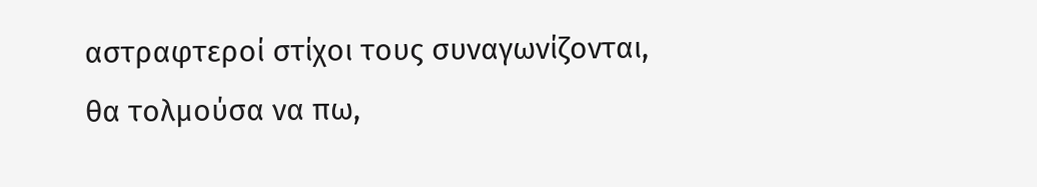αστραφτεροί στίχοι τους συναγωνίζονται, θα τολμούσα να πω,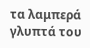τα λαμπερά γλυπτά του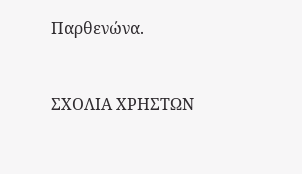Παρθενώνα.


ΣΧΟΛΙΑ ΧΡΗΣΤΩΝ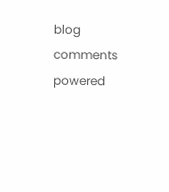blog comments powered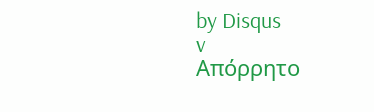by Disqus
v
Απόρρητο